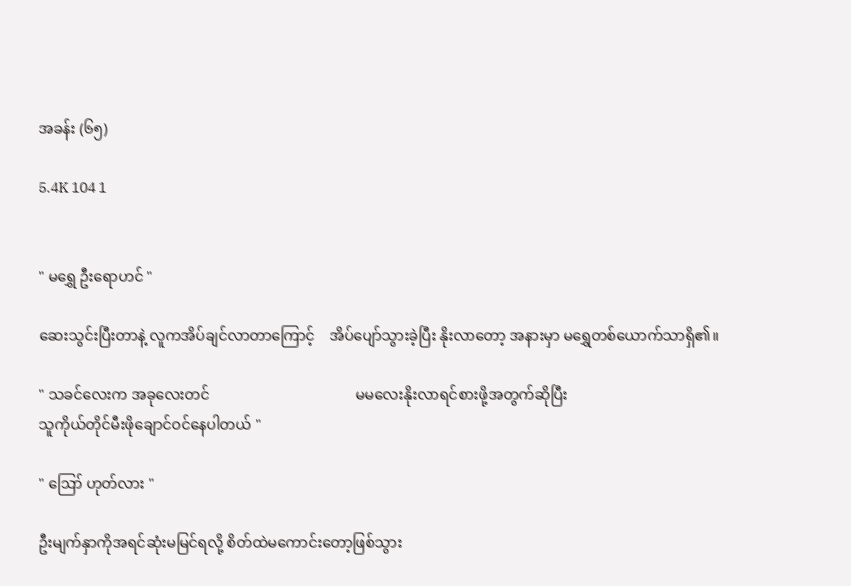အခန်း (၆၅)

5.4K 104 1


" မရွှေ ဦးရောဟင် "

ဆေးသွင်းပြီးတာနဲ့ လူကအိပ်ချင်လာတာကြောင့်    အိပ်ပျော်သွားခဲ့ပြီး နိုးလာတော့ အနားမှာ မရွှေတစ်ယောက်သာရှိ၏။

" သခင်လေးက အခုလေးတင်                                        မမလေးနိုးလာရင်စားဖို့အတွက်ဆိုပြီး
သူကိုယ်တိုင်မီးဖိုချောင်ဝင်နေပါတယ် "

" ဪ ဟုတ်လား "

ဦးမျက်နှာကိုအရင်ဆုံးမမြင်ရလို့ စိတ်ထဲမကောင်းတော့ဖြစ်သွား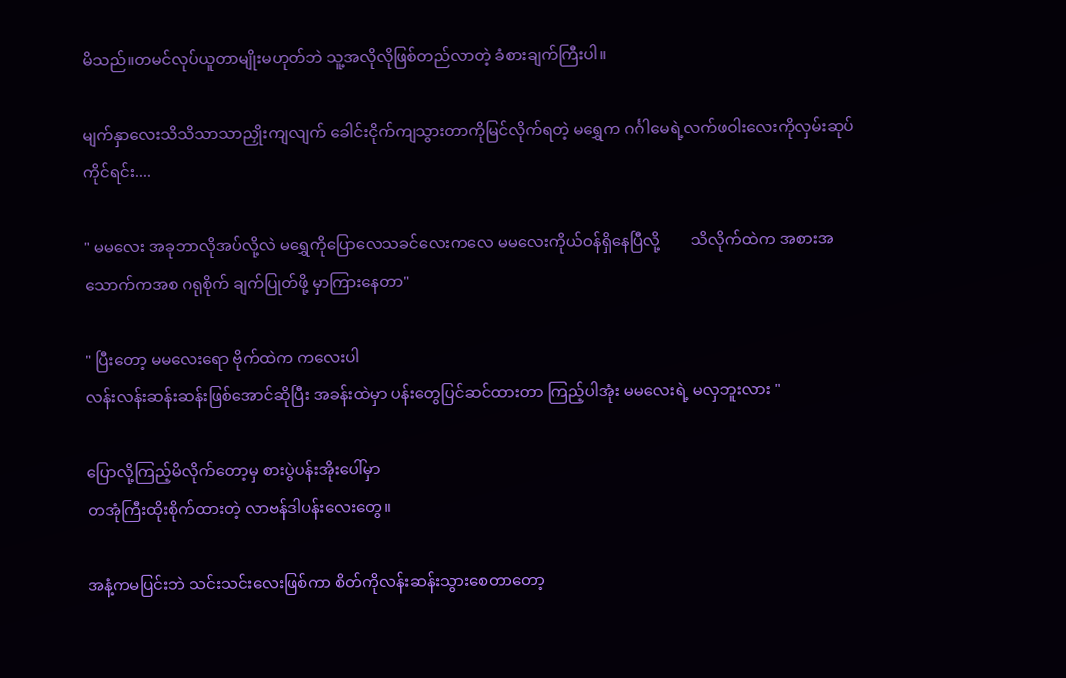မိသည်။တမင်လုပ်ယူတာမျိုးမဟုတ်ဘဲ သူ့အလိုလိုဖြစ်တည်လာတဲ့ ခံစားချက်ကြီးပါ။

မျက်နှာလေးသိသိသာသာညှိုးကျလျက် ခေါင်းငိုက်ကျသွားတာကိုမြင်လိုက်ရတဲ့ မရွှေက ဂင်္ဂါမေရဲ့လက်ဖဝါးလေးကိုလှမ်းဆုပ်ကိုင်ရင်း....

" မမလေး အခုဘာလိုအပ်လို့လဲ မရွှေကိုပြောလေသခင်လေးကလေ မမလေးကိုယ်ဝန်ရှိနေပြီလို့        သိလိုက်ထဲက အစားအသောက်ကအစ ဂရုစိုက် ချက်ပြုတ်ဖို့ မှာကြားနေတာ"

" ပြီးတော့ မမလေးရော ဗိုက်ထဲက ကလေးပါ
လန်းလန်းဆန်းဆန်းဖြစ်အောင်ဆိုပြီး အခန်းထဲမှာ ပန်းတွေပြင်ဆင်ထားတာ ကြည့်ပါအုံး မမလေးရဲ့ မလှဘူးလား "

ပြောလို့ကြည့်မိလိုက်တော့မှ စားပွဲပန်းအိုးပေါ်မှာ
တအုံကြီးထိုးစိုက်ထားတဲ့ လာဗန်ဒါပန်းလေးတွေ။

အနံ့ကမပြင်းဘဲ သင်းသင်းလေးဖြစ်ကာ စိတ်ကိုလန်းဆန်းသွားစေတာတော့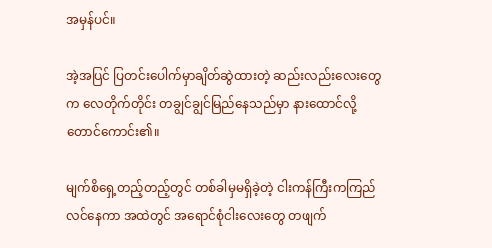အမှန်ပင်။

အဲ့အပြင် ပြတင်းပေါက်မှာချိတ်ဆွဲထားတဲ့ ဆည်းလည်းလေးတွေက လေတိုက်တိုင်း တချွင်ချွင်မြည်နေသည်မှာ နားထောင်လို့တောင်ကောင်း၏။

မျက်စိရှေ့တည့်တည့်တွင် တစ်ခါမှမရှိခဲ့တဲ့ ငါးကန်ကြီးကကြည်လင်နေကာ အထဲတွင် အရောင်စုံငါးလေးတွေ တဖျက်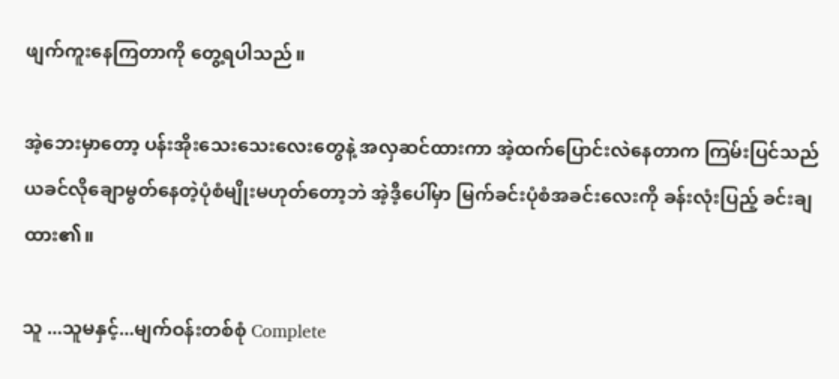ဖျက်ကူးနေကြတာကို တွေ့ရပါသည်။

အဲ့ဘေးမှာတော့ ပန်းအိုးသေးသေးလေးတွေနဲ့ အလှဆင်ထားကာ အဲ့ထက်ပြောင်းလဲနေတာက ကြမ်းပြင်သည် ယခင်လိုချောမွတ်နေတဲ့ပုံစံမျိုးမဟုတ်တော့ဘဲ အဲ့ဒီ့ပေါ်မှာ မြက်ခင်းပုံစံအခင်းလေးကို ခန်းလုံးပြည့် ခင်းချထား၏။

သူ ...သူမနှင့်...မျက်ဝန်းတစ်စုံ Complete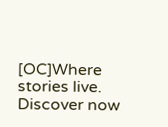[OC]Where stories live. Discover now